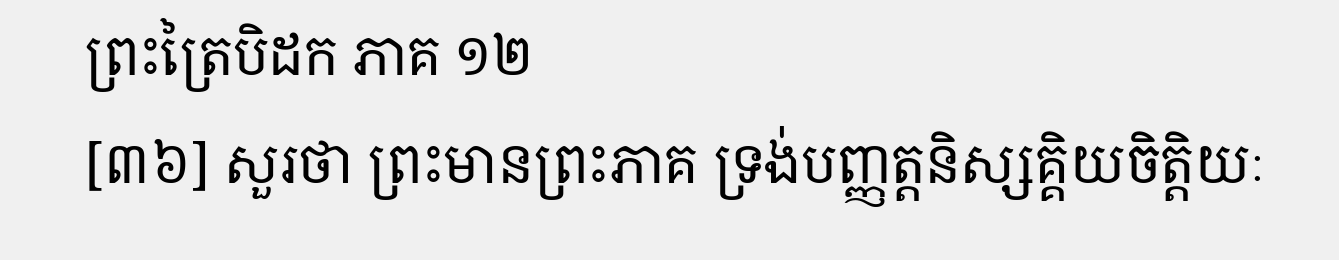ព្រះត្រៃបិដក ភាគ ១២
[៣៦] សួរថា ព្រះមានព្រះភាគ ទ្រង់បញ្ញត្ដនិស្សគ្គិយចិត្ដិយៈ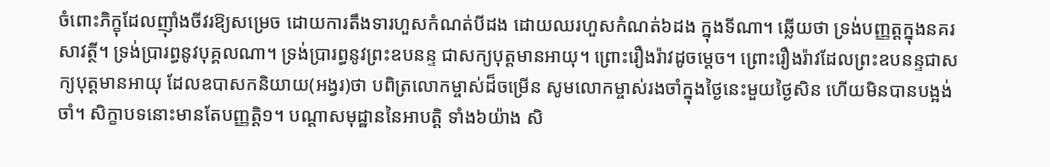ចំពោះភិក្ខុដែលញ៉ាំងចីវរឱ្យសម្រេច ដោយការតឹងទារហួសកំណត់បីដង ដោយឈរហួសកំណត់៦ដង ក្នុងទីណា។ ឆ្លើយថា ទ្រង់បញ្ញត្ដក្នុងនគរសាវត្ថី។ ទ្រង់ប្រារព្ធនូវបុគ្គលណា។ ទ្រង់ប្រារព្ធនូវព្រះឧបនន្ទ ជាសក្យបុត្ដមានអាយុ។ ព្រោះរឿងរ៉ាវដូចម្ដេច។ ព្រោះរឿងរ៉ាវដែលព្រះឧបនន្ទជាសក្យបុត្ដមានអាយុ ដែលឧបាសកនិយាយ(អង្វរ)ថា បពិត្រលោកម្ចាស់ដ៏ចម្រើន សូមលោកម្ចាស់រងចាំក្នុងថ្ងៃនេះមួយថ្ងៃសិន ហើយមិនបានបង្អង់ចាំ។ សិក្ខាបទនោះមានតែបញ្ញត្ដិ១។ បណ្ដាសមុដ្ឋាននៃអាបត្ដិ ទាំង៦យ៉ាង សិ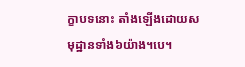ក្ខាបទនោះ តាំងឡើងដោយសមុដ្ឋានទាំង៦យ៉ាង។បេ។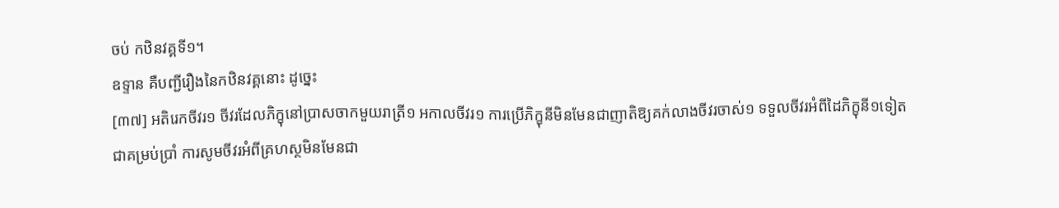ចប់ កឋិនវគ្គទី១។
ឧទ្ទាន គឺបញ្ជីរឿងនៃកឋិនវគ្គនោះ ដូច្នេះ
[៣៧] អតិរេកចីវរ១ ចីវរដែលភិក្ខុនៅប្រាសចាកមួយរាត្រី១ អកាលចីវរ១ ការប្រើភិក្ខុនីមិនមែនជាញាតិឱ្យគក់លាងចីវរចាស់១ ទទួលចីវរអំពីដៃភិក្ខុនី១ទៀត ជាគម្រប់ប្រាំ ការសូមចីវរអំពីគ្រហស្ថមិនមែនជា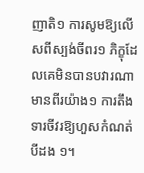ញាតិ១ ការសូមឱ្យលើសពីស្បង់ចីពរ១ ភិក្ខុដែលគេមិនបានបវារណាមានពីរយ៉ាង១ ការតឹងទារចីវរឱ្យហួសកំណត់បីដង ១។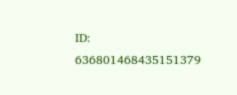ID: 636801468435151379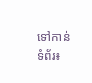ទៅកាន់ទំព័រ៖